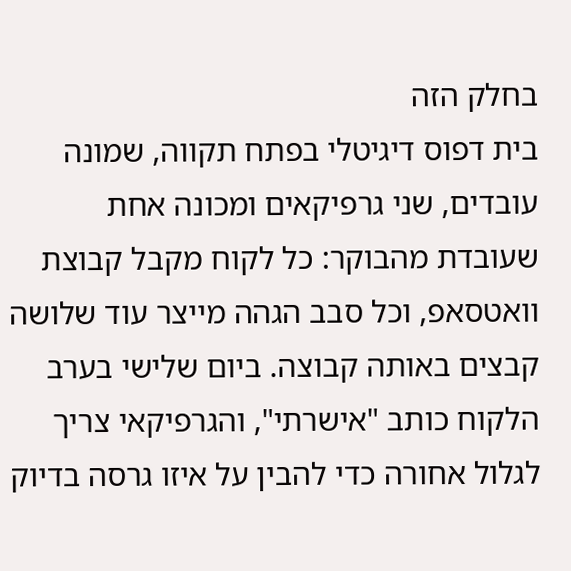בחלק הזה
בית דפוס דיגיטלי בפתח תקווה, שמונה עובדים, שני גרפיקאים ומכונה אחת שעובדת מהבוקר: כל לקוח מקבל קבוצת וואטסאפ, וכל סבב הגהה מייצר עוד שלושה קבצים באותה קבוצה. ביום שלישי בערב הלקוח כותב "אישרתי", והגרפיקאי צריך לגלול אחורה כדי להבין על איזו גרסה בדיוק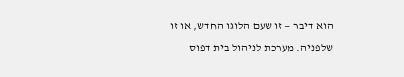הוא דיבר — זו שעם הלוגו החדש, או זו שלפניה. מערכת לניהול בית דפוס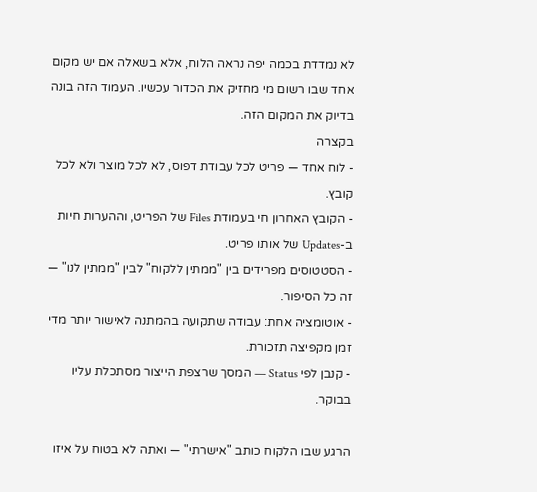לא נמדדת בכמה יפה נראה הלוח, אלא בשאלה אם יש מקום אחד שבו רשום מי מחזיק את הכדור עכשיו. העמוד הזה בונה בדיוק את המקום הזה.
בקצרה
- לוח אחד — פריט לכל עבודת דפוס, לא לכל מוצר ולא לכל קובץ.
- הקובץ האחרון חי בעמודת Files של הפריט, וההערות חיות ב-Updates של אותו פריט.
- הסטטוסים מפרידים בין "ממתין ללקוח" לבין "ממתין לנו" — זה כל הסיפור.
- אוטומציה אחת: עבודה שתקועה בהמתנה לאישור יותר מדי זמן מקפיצה תזכורת.
- קנבן לפי Status — המסך שרצפת הייצור מסתכלת עליו בבוקר.

הרגע שבו הלקוח כותב "אישרתי" — ואתה לא בטוח על איזו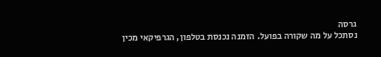גרסה
נסתכל על מה שקורה בפועל. הזמנה נכנסת בטלפון, הגרפיקאי מכין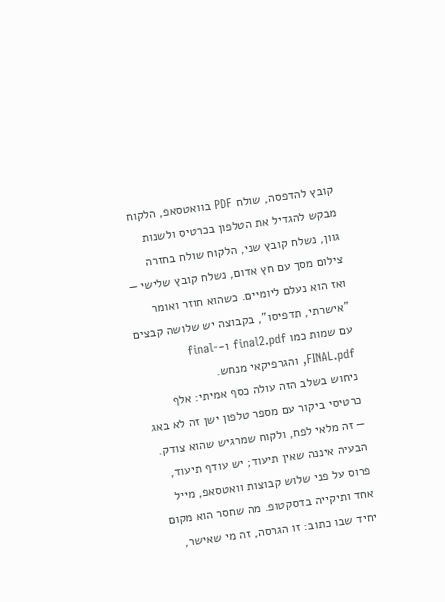קובץ להדפסה, שולח PDF בוואטסאפ, הלקוח מבקש להגדיל את הטלפון בכרטיס ולשנות גוון, נשלח קובץ שני, הלקוח שולח בחזרה צילום מסך עם חץ אדום, נשלח קובץ שלישי — ואז הוא נעלם ליומיים. כשהוא חוזר ואומר "אישרתי, תדפיסו", בקבוצה יש שלושה קבצים עם שמות כמו final2.pdf ו-final-FINAL.pdf, והגרפיקאי מנחש.
ניחוש בשלב הזה עולה כסף אמיתי: אלף כרטיסי ביקור עם מספר טלפון ישן זה לא באג — זה מלאי לפח, ולקוח שמרגיש שהוא צודק. הבעיה איננה שאין תיעוד; יש עודף תיעוד, פרוס על פני שלוש קבוצות וואטסאפ, מייל אחד ותיקייה בדסקטופ. מה שחסר הוא מקום יחיד שבו כתוב: זו הגרסה, זה מי שאישר,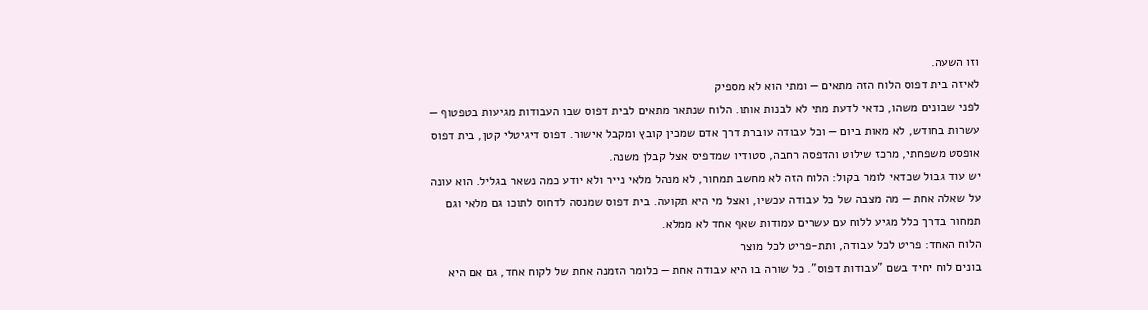וזו השעה.
לאיזה בית דפוס הלוח הזה מתאים — ומתי הוא לא מספיק
לפני שבונים משהו, כדאי לדעת מתי לא לבנות אותו. הלוח שנתאר מתאים לבית דפוס שבו העבודות מגיעות בטפטוף — עשרות בחודש, לא מאות ביום — וכל עבודה עוברת דרך אדם שמכין קובץ ומקבל אישור. דפוס דיגיטלי קטן, בית דפוס אופסט משפחתי, מרכז שילוט והדפסה רחבה, סטודיו שמדפיס אצל קבלן משנה.
יש עוד גבול שכדאי לומר בקול: הלוח הזה לא מחשב תמחור, לא מנהל מלאי נייר ולא יודע כמה נשאר בגליל. הוא עונה על שאלה אחת — מה מצבה של כל עבודה עכשיו, ואצל מי היא תקועה. בית דפוס שמנסה לדחוס לתוכו גם מלאי וגם תמחור בדרך כלל מגיע ללוח עם עשרים עמודות שאף אחד לא ממלא.
הלוח האחד: פריט לכל עבודה, ותת-פריט לכל מוצר
בונים לוח יחיד בשם "עבודות דפוס". כל שורה בו היא עבודה אחת — כלומר הזמנה אחת של לקוח אחד, גם אם היא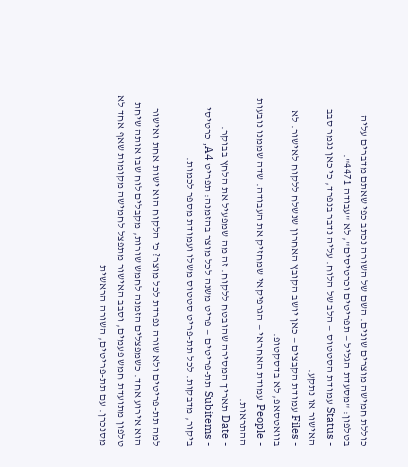כוללת חמישה מוצרים שונים. השם של השורה נכתב כפי שאתם מדברים עליה בטלפון: "מסעדת הגליל — תפריטים וכרטיסים", לא "עבודה 4471".
- Status עמודת הסטטוס — הלב של הלוח. עליה נדבר בנפרד, כי כאן נגמר סבב האישור או נתקע.
- Files עמודת הקבצים — כאן יושב הקובץ האחרון שנשלח ללקוח לאישור. לא בוואטסאפ, לא בדסקטופ.
- People עמודת האחראי — הגרפיקאי שמחזיק את העבודה. שדה שממנו נובעות ההתראות.
- Date תאריך המסירה שהובטח ללקוח. זה מה שמפעיל את הלחץ בבוקר.
- Subitems תת-פריטים — פריט משנה לכל מוצר בהזמנה: תפריט A4, כרטיסי ביקור, מדבקות. לכל תת-פריט סטטוס משלו ועמודת מספר לכמות.

למה תת-פריטים ולא שורה נפרדת לכל מוצר? כי הלקוח הוא ישות אחת ואישור הוא אירוע אחד. כשמפצלים הזמנה לחמש שורות, מקבלים לוח שבו אותה שיחת טלפון מתועדת חמש פעמים, וסבב האישור מתפצל לחמישה מקומות שאף אחד לא מסנכרן. עם תת-פריטים, השורה הראשית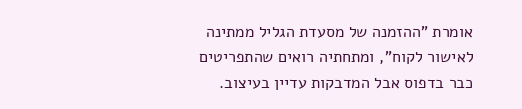אומרת "ההזמנה של מסעדת הגליל ממתינה לאישור לקוח", ומתחתיה רואים שהתפריטים כבר בדפוס אבל המדבקות עדיין בעיצוב.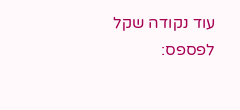עוד נקודה שקל לפספס: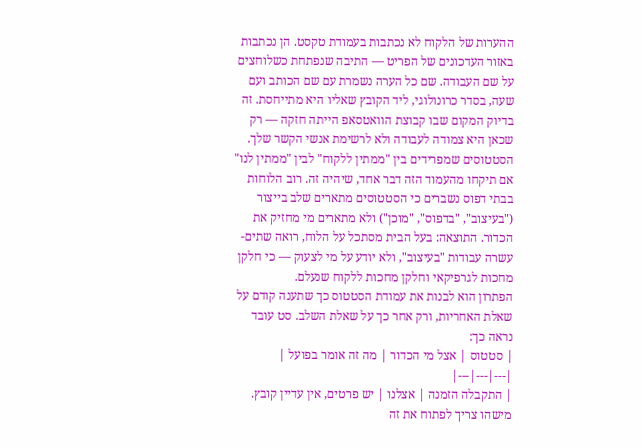ההערות של הלקוח לא נכתבות בעמודת טקסט. הן נכתבות באזור העדכונים של הפריט — התיבה שנפתחת כשלוחצים על שם העבודה. שם כל הערה נשמרת עם שם הכותב ועם שעה, בסדר כרונולוגי, ליד הקובץ שאליו היא מתייחסת. זה בדיוק המקום שבו קבוצת הוואטסאפ הייתה חזקה — רק שכאן היא צמודה לעבודה ולא לרשימת אנשי הקשר שלך.
הסטטוסים שמפרידים בין "ממתין ללקוח" לבין "ממתין לנו"
אם תיקחו מהעמוד הזה דבר אחד, שיהיה זה. רוב הלוחות בבתי דפוס נשברים כי הסטטוסים מתארים שלב בייצור ("בעיצוב", "בדפוס", "מוכן") ולא מתארים מי מחזיק את הכדור. התוצאה: בעל הבית מסתכל על הלוח, רואה שתים-עשרה עבודות "בעיצוב", ולא יודע על מי לצעוק — כי חלקן מחכות לגרפיקאי וחלקן מחכות ללקוח שנעלם.
הפתרון הוא לבנות את עמודת הסטטוס כך שתענה קודם על שאלת האחריות, ורק אחר כך על שאלת השלב. סט עובד נראה כך:
| סטטוס | אצל מי הכדור | מה זה אומר בפועל |
|---|---|---|
| התקבלה הזמנה | אצלנו | יש פרטים, אין עדיין קובץ. מישהו צריך לפתוח את זה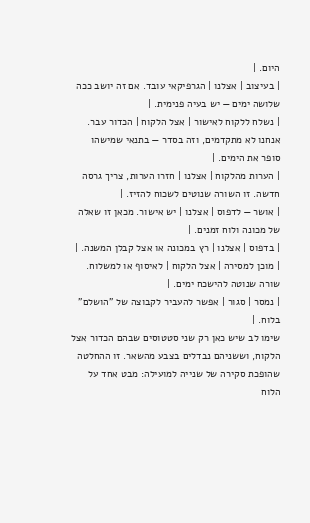היום. |
| בעיצוב | אצלנו | הגרפיקאי עובד. אם זה יושב ככה שלושה ימים — יש בעיה פנימית. |
| נשלח ללקוח לאישור | אצל הלקוח | הכדור עבר. אנחנו לא מתקדמים, וזה בסדר — בתנאי שמישהו סופר את הימים. |
| הערות מהלקוח | אצלנו | חזרו הערות, צריך גרסה חדשה. זו השורה שנוטים לשכוח להזיז. |
| אושר — לדפוס | אצלנו | יש אישור. מכאן זו שאלה של מכונה ולוח זמנים. |
| בדפוס | אצלנו | רץ במכונה או אצל קבלן המשנה. |
| מוכן למסירה | אצל הלקוח | לאיסוף או למשלוח. שורה שנוטה להישכח ימים. |
| נמסר | סגור | אפשר להעביר לקבוצה של "הושלם" בלוח. |
שימו לב שיש כאן רק שני סטטוסים שבהם הכדור אצל הלקוח, וששניהם נבדלים בצבע מהשאר. זו ההחלטה שהופכת סקירה של שנייה למועילה: מבט אחד על הלוח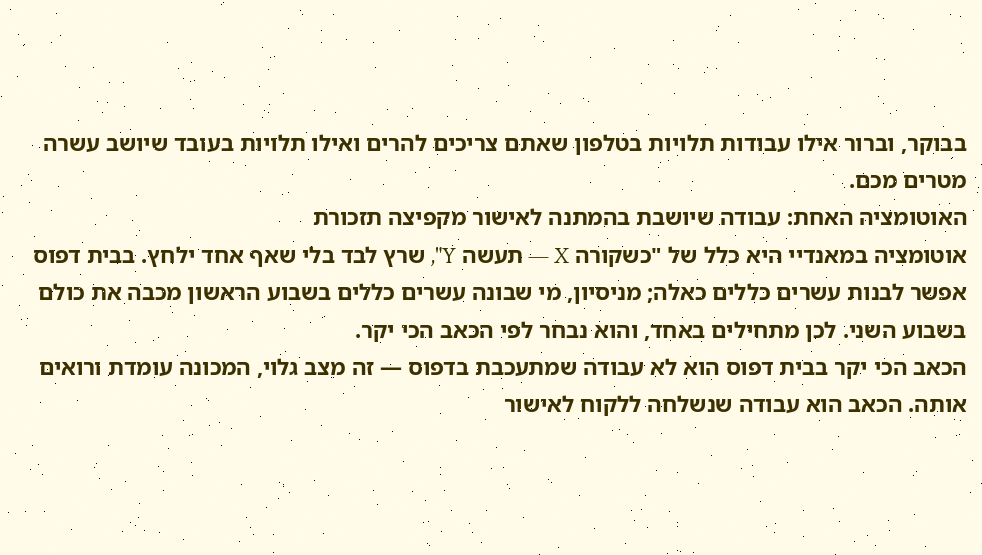בבוקר, וברור אילו עבודות תלויות בטלפון שאתם צריכים להרים ואילו תלויות בעובד שיושב עשרה מטרים מכם.
האוטומציה האחת: עבודה שיושבת בהמתנה לאישור מקפיצה תזכורת
אוטומציה במאנדיי היא כלל של "כשקורה X — תעשה Y", שרץ לבד בלי שאף אחד ילחץ. בבית דפוס אפשר לבנות עשרים כללים כאלה; מניסיון, מי שבונה עשרים כללים בשבוע הראשון מכבה את כולם בשבוע השני. לכן מתחילים באחד, והוא נבחר לפי הכאב הכי יקר.
הכאב הכי יקר בבית דפוס הוא לא עבודה שמתעכבת בדפוס — זה מצב גלוי, המכונה עומדת ורואים אותה. הכאב הוא עבודה שנשלחה ללקוח לאישור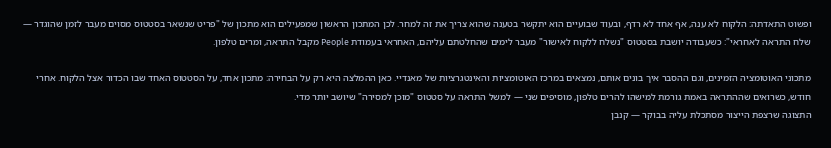ופשוט התאדתה: הלקוח לא ענה, אף אחד לא רדף, ובעוד שבועיים הוא יתקשר בטענה שהוא צריך את זה למחר. לכן המתכון הראשון שמפעילים הוא מתכון של "פריט שנשאר בסטטוס מסוים מעבר לזמן שהוגדר — שלח התראה לאחראי": כשעבודה יושבת בסטטוס "נשלח ללקוח לאישור" מעבר לימים שהחלטתם עליהם, האחראי בעמודת People מקבל התראה, ומרים טלפון.

מתכוני האוטומציה הזמינים, וגם ההסבר איך בונים אותם, נמצאים במרכז האוטומציות והאינטגרציות של מאנדיי. כאן ההמלצה היא רק על הבחירה: מתכון אחד, על הסטטוס האחד שבו הכדור אצל הלקוח. אחרי חודש, כשרואים שההתראה באמת גורמת למישהו להרים טלפון, מוסיפים שני — למשל התראה על סטטוס "מוכן למסירה" שיושב יותר מדי.
התצוגה שרצפת הייצור מסתכלת עליה בבוקר — קנבן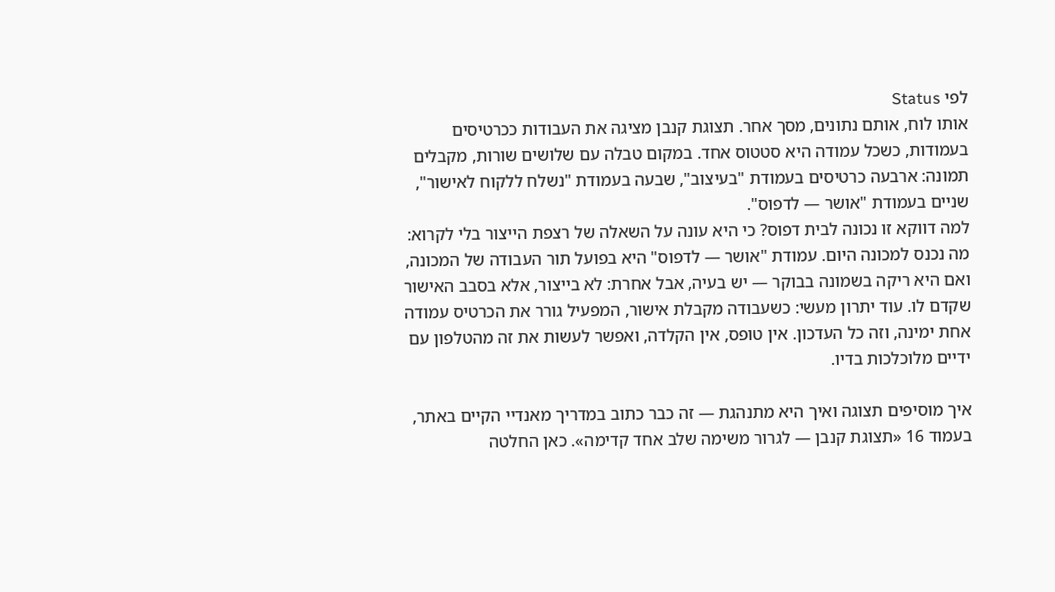לפי Status
אותו לוח, אותם נתונים, מסך אחר. תצוגת קנבן מציגה את העבודות ככרטיסים בעמודות, כשכל עמודה היא סטטוס אחד. במקום טבלה עם שלושים שורות, מקבלים תמונה: ארבעה כרטיסים בעמודת "בעיצוב", שבעה בעמודת "נשלח ללקוח לאישור", שניים בעמודת "אושר — לדפוס".
למה דווקא זו נכונה לבית דפוס? כי היא עונה על השאלה של רצפת הייצור בלי לקרוא: מה נכנס למכונה היום. עמודת "אושר — לדפוס" היא בפועל תור העבודה של המכונה, ואם היא ריקה בשמונה בבוקר — יש בעיה, אבל אחרת: לא בייצור, אלא בסבב האישור שקדם לו. עוד יתרון מעשי: כשעבודה מקבלת אישור, המפעיל גורר את הכרטיס עמודה אחת ימינה, וזה כל העדכון. אין טופס, אין הקלדה, ואפשר לעשות את זה מהטלפון עם ידיים מלוכלכות בדיו.

איך מוסיפים תצוגה ואיך היא מתנהגת — זה כבר כתוב במדריך מאנדיי הקיים באתר, בעמוד 16 «תצוגת קנבן — לגרור משימה שלב אחד קדימה». כאן החלטה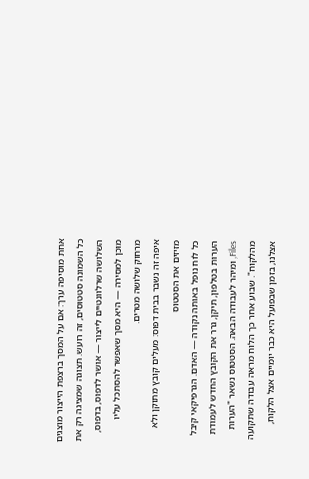אחת מוסיפה ערך: אם על המסך ברצפת הייצור מוצגים כל השמונה סטטוסים, זה רועש. תצוגה שמציגה רק את השלושה שרלוונטיים לייצור — אושר לדפוס, בדפוס, מוכן למסירה — היא מסך שאפשר להסתכל עליו מרחוק שלושה מטרים.
איפה זה נשבר בבית דפוס: מעלים קובץ מתוקן ולא מזיזים את הסטטוס
כל לוח נופל באותה נקודה — האדם. הגרפיקאי קיבל הערות בטלפון, תיקן, גרר את הקובץ החדש לעמודת Files, ומיהר לעבודה הבאה. הסטטוס נשאר "הערות מהלקוח". שבוע אחר כך הלוח מראה עבודה שתקועה אצלנו, בזמן שבפועל היא כבר יומיים אצל הלקוח,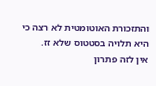והתזכורת האוטומטית לא רצה כי היא תלויה בסטטוס שלא זז.
אין לזה פתרון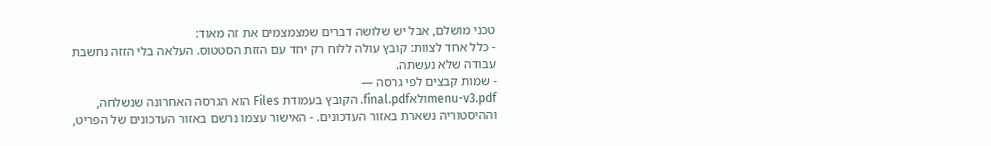טכני מושלם, אבל יש שלושה דברים שמצמצמים את זה מאוד:
- כלל אחד לצוות: קובץ עולה ללוח רק יחד עם הזזת הסטטוס. העלאה בלי הזזה נחשבת עבודה שלא נעשתה.
- שמות קבצים לפי גרסה —
menu-v3.pdfולאfinal.pdf. הקובץ בעמודת Files הוא הגרסה האחרונה שנשלחה, וההיסטוריה נשארת באזור העדכונים. - האישור עצמו נרשם באזור העדכונים של הפריט,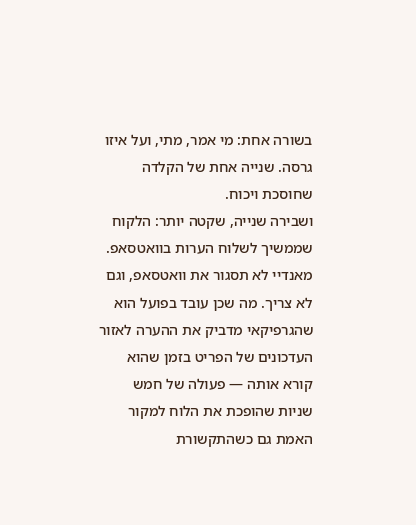בשורה אחת: מי אמר, מתי, ועל איזו גרסה. שנייה אחת של הקלדה שחוסכת ויכוח.
ושבירה שנייה, שקטה יותר: הלקוח שממשיך לשלוח הערות בוואטסאפ. מאנדיי לא תסגור את וואטסאפ, וגם לא צריך. מה שכן עובד בפועל הוא שהגרפיקאי מדביק את ההערה לאזור העדכונים של הפריט בזמן שהוא קורא אותה — פעולה של חמש שניות שהופכת את הלוח למקור האמת גם כשהתקשורת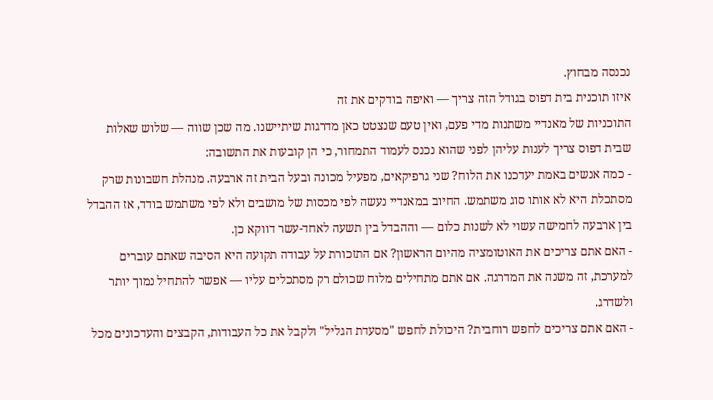נכנסה מבחוץ.
איזו תוכנית בית דפוס בגודל הזה צריך — ואיפה בודקים את זה
התוכניות של מאנדיי משתנות מדי פעם, ואין טעם שנצטט כאן מדרגות שיתיישנו. מה שכן שווה — שלוש שאלות שבית דפוס צריך לענות עליהן לפני שהוא נכנס לעמוד התמחור, כי הן קובעות את התשובה:
- כמה אנשים באמת יעדכנו את הלוח? שני גרפיקאים, מפעיל מכונה ובעל הבית זה ארבעה. מנהלת חשבונות שרק מסתכלת היא לא אותו סוג משתמש. החיוב במאנדיי נעשה לפי מכסות של מושבים ולא לפי משתמש בודד, אז ההבדל בין ארבעה לחמישה עשוי לא לשנות כלום — וההבדל בין תשעה לאחד-עשר דווקא כן.
- האם אתם צריכים את האוטומציה מהיום הראשון? אם התזכורת על עבודה תקועה היא הסיבה שאתם עוברים למערכת, זה משנה את המדרגה. אם אתם מתחילים מלוח שכולם רק מסתכלים עליו — אפשר להתחיל נמוך יותר ולשדרג.
- האם אתם צריכים לחפש רוחבית? היכולת לחפש "מסעדת הגליל" ולקבל את כל העבודות, הקבצים והעדכונים מכל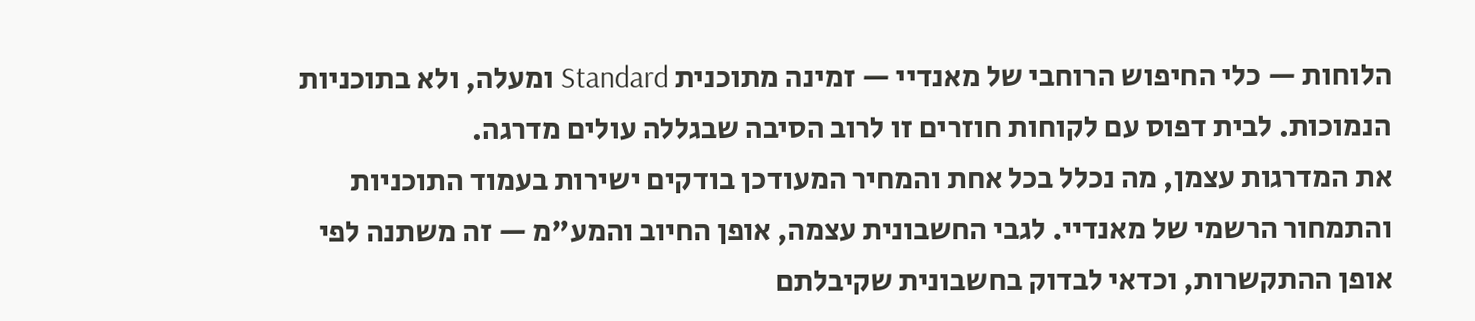הלוחות — כלי החיפוש הרוחבי של מאנדיי — זמינה מתוכנית Standard ומעלה, ולא בתוכניות הנמוכות. לבית דפוס עם לקוחות חוזרים זו לרוב הסיבה שבגללה עולים מדרגה.
את המדרגות עצמן, מה נכלל בכל אחת והמחיר המעודכן בודקים ישירות בעמוד התוכניות והתמחור הרשמי של מאנדיי. לגבי החשבונית עצמה, אופן החיוב והמע"מ — זה משתנה לפי אופן ההתקשרות, וכדאי לבדוק בחשבונית שקיבלתם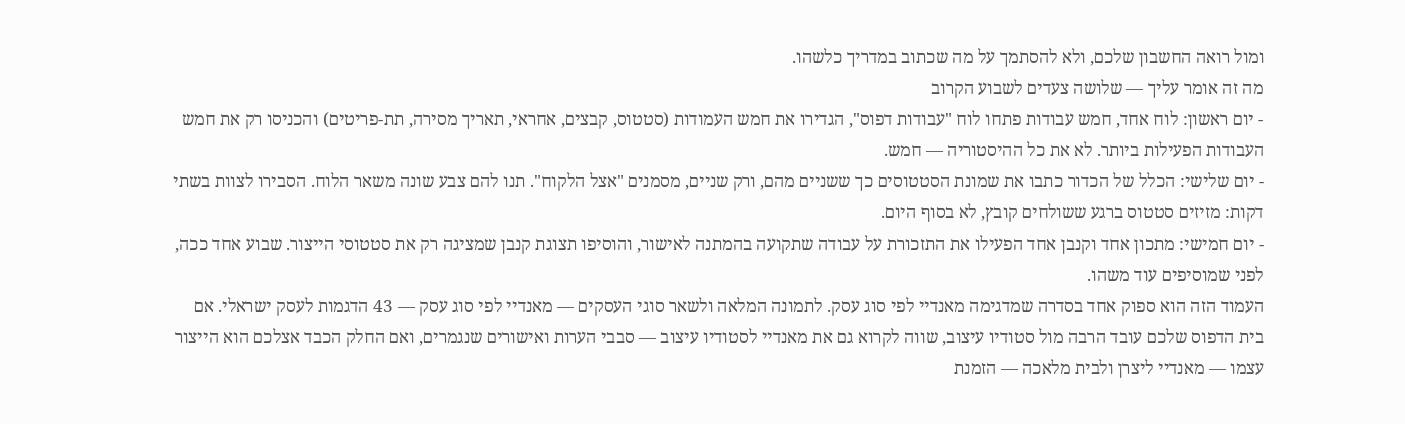ומול רואה החשבון שלכם, ולא להסתמך על מה שכתוב במדריך כלשהו.
מה זה אומר עליך — שלושה צעדים לשבוע הקרוב
- יום ראשון: לוח אחד, חמש עבודות פתחו לוח "עבודות דפוס", הגדירו את חמש העמודות (סטטוס, קבצים, אחראי, תאריך מסירה, תת-פריטים) והכניסו רק את חמש העבודות הפעילות ביותר. לא את כל ההיסטוריה — חמש.
- יום שלישי: הכלל של הכדור כתבו את שמונת הסטטוסים כך ששניים מהם, ורק שניים, מסמנים "אצל הלקוח". תנו להם צבע שונה משאר הלוח. הסבירו לצוות בשתי דקות: מזיזים סטטוס ברגע ששולחים קובץ, לא בסוף היום.
- יום חמישי: מתכון אחד וקנבן אחד הפעילו את התזכורת על עבודה שתקועה בהמתנה לאישור, והוסיפו תצוגת קנבן שמציגה רק את סטטוסי הייצור. שבוע אחד ככה, לפני שמוסיפים עוד משהו.
העמוד הזה הוא ספוק אחד בסדרה שמדגימה מאנדיי לפי סוג עסק. לתמונה המלאה ולשאר סוגי העסקים — מאנדיי לפי סוג עסק — 43 הדגמות לעסק ישראלי. אם בית הדפוס שלכם עובד הרבה מול סטודיו עיצוב, שווה לקרוא גם את מאנדיי לסטודיו עיצוב — סבבי הערות ואישורים שנגמרים, ואם החלק הכבד אצלכם הוא הייצור עצמו — מאנדיי ליצרן ולבית מלאכה — הזמנת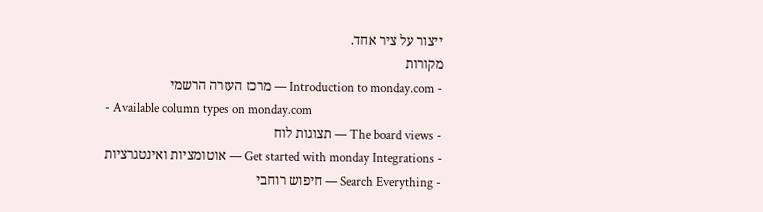ייצור על ציר אחד.
מקורות
- Introduction to monday.com — מרכז העזרה הרשמי
- Available column types on monday.com
- The board views — תצוגות לוח
- Get started with monday Integrations — אוטומציות ואינטגרציות
- Search Everything — חיפוש רוחבי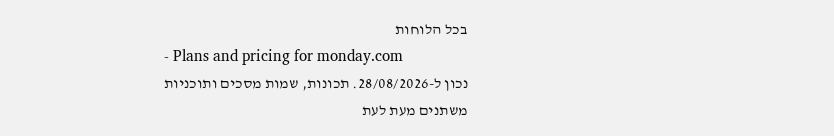בכל הלוחות
- Plans and pricing for monday.com
נכון ל-28/08/2026. תכונות, שמות מסכים ותוכניות משתנים מעת לעת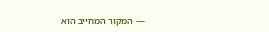— המקור המחייב הוא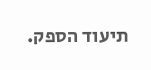תיעוד הספק.